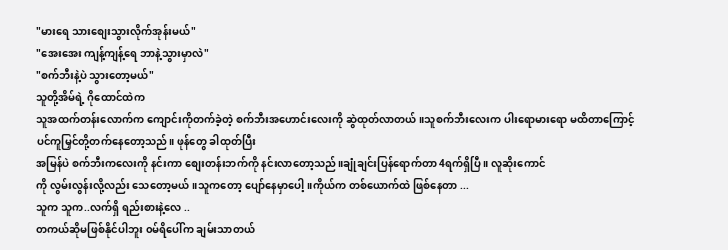"မားရေ သားစျေးသွားလိုက်အုန်းမယ်"
"အေးအေး ကျန့်ကျန့်ရေ ဘာနဲ့သွားမှာလဲ"
"စက်ဘီးနဲ့ပဲ သွားတော့မယ်"
သူတို့အိမ်ရဲ့ ဂိုထောင်ထဲက
သူအထက်တန်းလောက်က ကျောင်းကိုတက်ခဲ့တဲ့ စက်ဘီးအဟောင်းလေးကို ဆွဲထုတ်လာတယ်။သူစက်ဘီးလေးက ပါးရောမားရော မထိတာကြောင့်
ပင်ကူမြှင်တို့တက်နေတော့သည်။ ဖုန်တွေ ခါထုတ်ပြီး
အမြန်ပဲ စက်ဘီးကလေးကို နင်းကာ စျေးတန်းဘက်ကို နင်းလာတော့သည်။ချုံချင်းပြန်ရောက်တာ 4ရက်ရှိပြီ ။ လူဆိုးကောင်
ကို လွမ်းလွန်းလို့လည်း သေတော့မယ်။သူကတော့ ပျော်နေမှာပေါ့။ကိုယ်က တစ်ယောက်ထဲ ဖြစ်နေတာ ...
သူက သူက..လက်ရှိ ရည်းစားနဲ့လေ ..
တကယ်ဆိုမဖြစ်နိုင်ပါဘူး ၀မ်ရိပေါ်က ချမ်းသာတယ်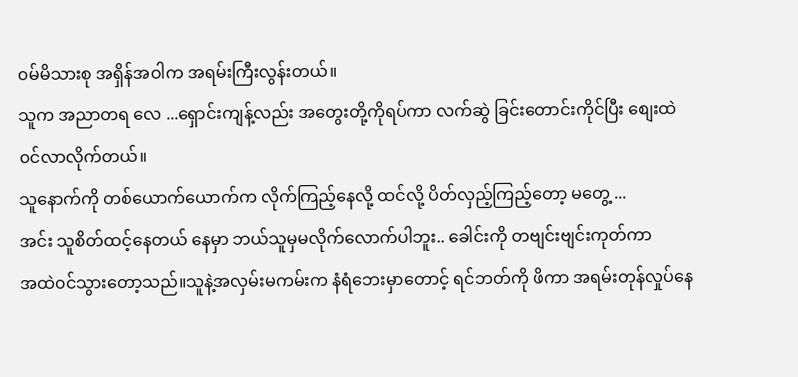၀မ်မိသားစု အရှိန်အဝါက အရမ်းကြီးလွန်းတယ်။
သူက အညာတရ လေ ...ရှောင်းကျန့်လည်း အတွေးတို့ကိုရပ်ကာ လက်ဆွဲ ခြင်းတောင်းကိုင်ပြီး စျေးထဲ၀င်လာလိုက်တယ်။
သူနောက်ကို တစ်ယောက်ယောက်က လိုက်ကြည့်နေလို့ ထင်လို့ ပိတ်လှည့်ကြည့်တော့ မတွေ့ ...
အင်း သူစိတ်ထင့်နေတယ် နေမှာ ဘယ်သူမှမလိုက်လောက်ပါဘူး.. ခေါင်းကို တဗျင်းဗျင်းကုတ်ကာ
အထဲ၀င်သွားတော့သည်။သူနဲ့အလှမ်းမကမ်းက နံရံဘေးမှာတောင့် ရင်ဘတ်ကို ဖိကာ အရမ်းတုန်လှုပ်နေ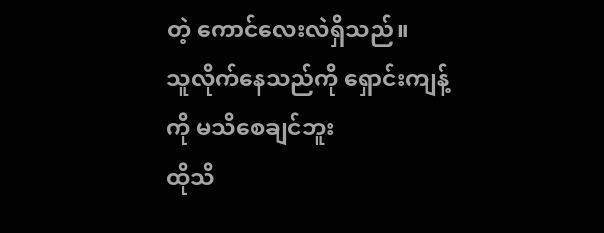တဲ့ ကောင်လေးလဲရှိသည်။
သူလိုက်နေသည်ကို ရှောင်းကျန့်ကို မသိစေချင်ဘူး
ထိုသိ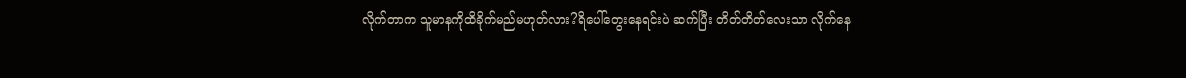လိုက်တာက သူမာနကိုထိခိုက်မည်မဟုတ်လား?ရိပေါ်တွေးနေရင်းပဲ ဆက်ပြီး တိတ်တိတ်လေးသာ လိုက်နေ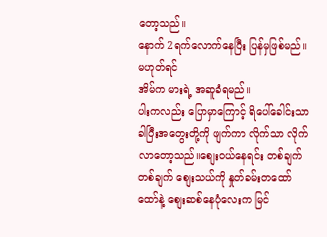တော့သည်။
နောက် 2ရက်လောက်နေပြီး ပြန်မှဖြစ်မည်။ မဟုတ်ရင်
အိမ်က မားရဲ့ အဆူခံရမည်။
ပါးကလည်း ပြောမှာကြောင့် ရိပေါ်ခေါင်းသာ ခါပြီးအတွေးတို့ကို ဖျက်ကာ လိုက်သာ လိုက်လာတော့သည်။စျေး၀ယ်နေရင်း တစ်ချက်တစ်ချက် စျေးသယ်ကို နှုတ်ခမ်းတထော်ထော်နဲ့ စျေးဆစ်နေပုံလေးက မြင်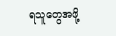ရသူတွေအဖို့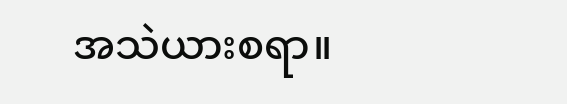အသဲယားစရာ။